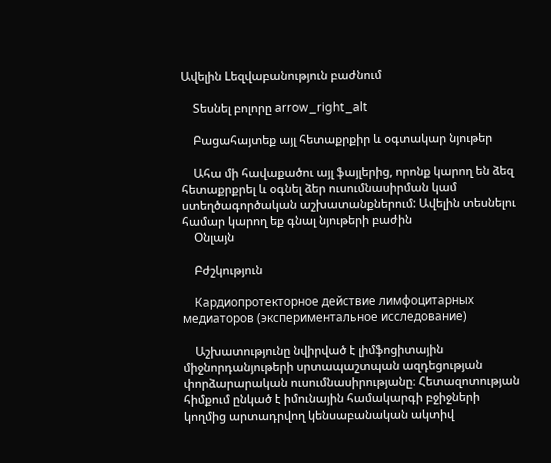Ավելին Lեզվաբանություն բաժնում

    Տեսնել բոլորը arrow_right_alt

    Բացահայտեք այլ հետաքրքիր և օգտակար նյութեր

    Ահա մի հավաքածու այլ ֆայլերից, որոնք կարող են ձեզ հետաքրքրել և օգնել ձեր ուսումնասիրման կամ ստեղծագործական աշխատանքներում: Ավելին տեսնելու համար կարող եք գնալ նյութերի բաժին
    Օնլայն

    Բժշկություն

    Кардиопротекторное действие лимфоцитарных медиаторов (экспериментальное исследование)

    Աշխատությունը նվիրված է լիմֆոցիտային միջնորդանյութերի սրտապաշտպան ազդեցության փորձարարական ուսումնասիրությանը։ Հետազոտության հիմքում ընկած է իմունային համակարգի բջիջների կողմից արտադրվող կենսաբանական ակտիվ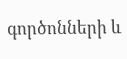գործոնների և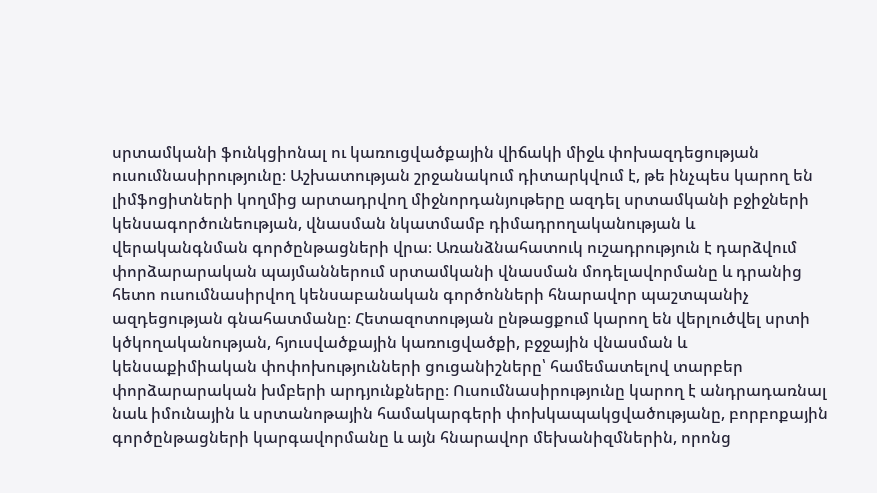սրտամկանի ֆունկցիոնալ ու կառուցվածքային վիճակի միջև փոխազդեցության ուսումնասիրությունը։ Աշխատության շրջանակում դիտարկվում է, թե ինչպես կարող են լիմֆոցիտների կողմից արտադրվող միջնորդանյութերը ազդել սրտամկանի բջիջների կենսագործունեության, վնասման նկատմամբ դիմադրողականության և վերականգնման գործընթացների վրա։ Առանձնահատուկ ուշադրություն է դարձվում փորձարարական պայմաններում սրտամկանի վնասման մոդելավորմանը և դրանից հետո ուսումնասիրվող կենսաբանական գործոնների հնարավոր պաշտպանիչ ազդեցության գնահատմանը։ Հետազոտության ընթացքում կարող են վերլուծվել սրտի կծկողականության, հյուսվածքային կառուցվածքի, բջջային վնասման և կենսաքիմիական փոփոխությունների ցուցանիշները՝ համեմատելով տարբեր փորձարարական խմբերի արդյունքները։ Ուսումնասիրությունը կարող է անդրադառնալ նաև իմունային և սրտանոթային համակարգերի փոխկապակցվածությանը, բորբոքային գործընթացների կարգավորմանը և այն հնարավոր մեխանիզմներին, որոնց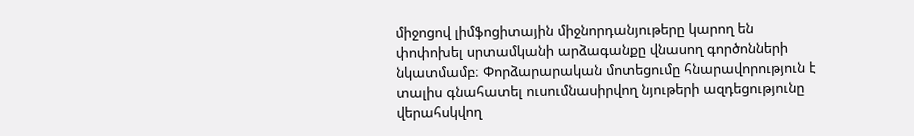միջոցով լիմֆոցիտային միջնորդանյութերը կարող են փոփոխել սրտամկանի արձագանքը վնասող գործոնների նկատմամբ։ Փորձարարական մոտեցումը հնարավորություն է տալիս գնահատել ուսումնասիրվող նյութերի ազդեցությունը վերահսկվող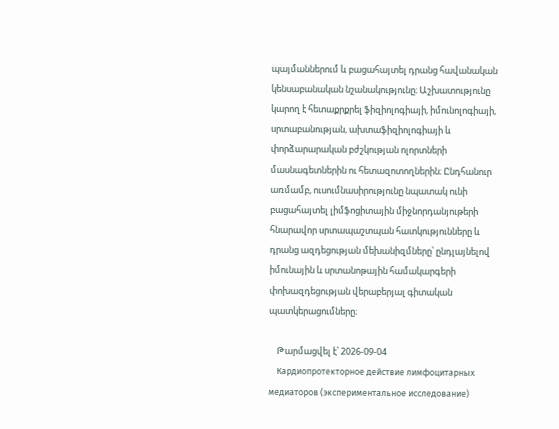պայմաններում և բացահայտել դրանց հավանական կենսաբանական նշանակությունը։ Աշխատությունը կարող է հետաքրքրել ֆիզիոլոգիայի, իմունոլոգիայի, սրտաբանության, ախտաֆիզիոլոգիայի և փորձարարական բժշկության ոլորտների մասնագետներին ու հետազոտողներին։ Ընդհանուր առմամբ, ուսումնասիրությունը նպատակ ունի բացահայտել լիմֆոցիտային միջնորդանյութերի հնարավոր սրտապաշտպան հատկությունները և դրանց ազդեցության մեխանիզմները՝ ընդլայնելով իմունային և սրտանոթային համակարգերի փոխազդեցության վերաբերյալ գիտական պատկերացումները։

    Թարմացվել է՝ 2026-09-04
    Кардиопротекторное действие лимфоцитарных медиаторов (экспериментальное исследование)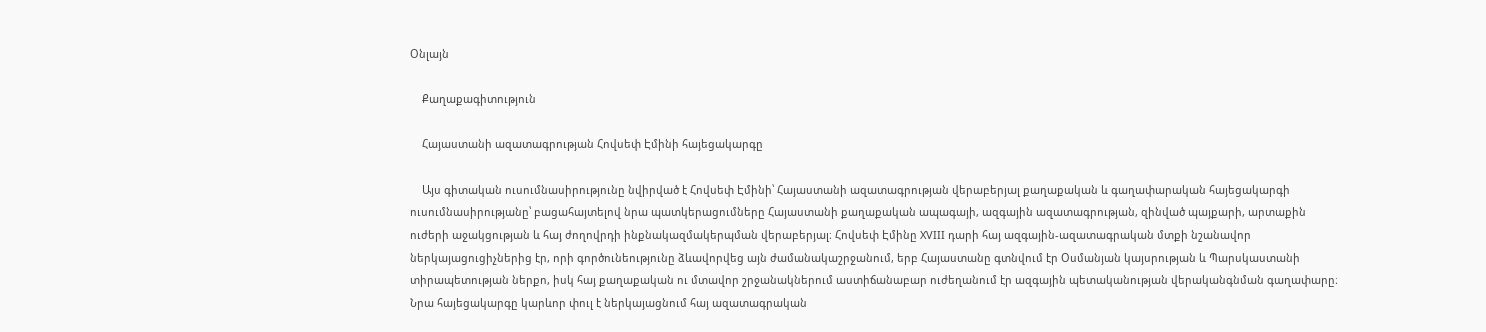Օնլայն

    Քաղաքագիտություն

    Հայաստանի ազատագրության Հովսեփ Էմինի հայեցակարգը

    Այս գիտական ուսումնասիրությունը նվիրված է Հովսեփ Էմինի՝ Հայաստանի ազատագրության վերաբերյալ քաղաքական և գաղափարական հայեցակարգի ուսումնասիրությանը՝ բացահայտելով նրա պատկերացումները Հայաստանի քաղաքական ապագայի, ազգային ազատագրության, զինված պայքարի, արտաքին ուժերի աջակցության և հայ ժողովրդի ինքնակազմակերպման վերաբերյալ։ Հովսեփ Էմինը XVIII դարի հայ ազգային-ազատագրական մտքի նշանավոր ներկայացուցիչներից էր, որի գործունեությունը ձևավորվեց այն ժամանակաշրջանում, երբ Հայաստանը գտնվում էր Օսմանյան կայսրության և Պարսկաստանի տիրապետության ներքո, իսկ հայ քաղաքական ու մտավոր շրջանակներում աստիճանաբար ուժեղանում էր ազգային պետականության վերականգնման գաղափարը։ Նրա հայեցակարգը կարևոր փուլ է ներկայացնում հայ ազատագրական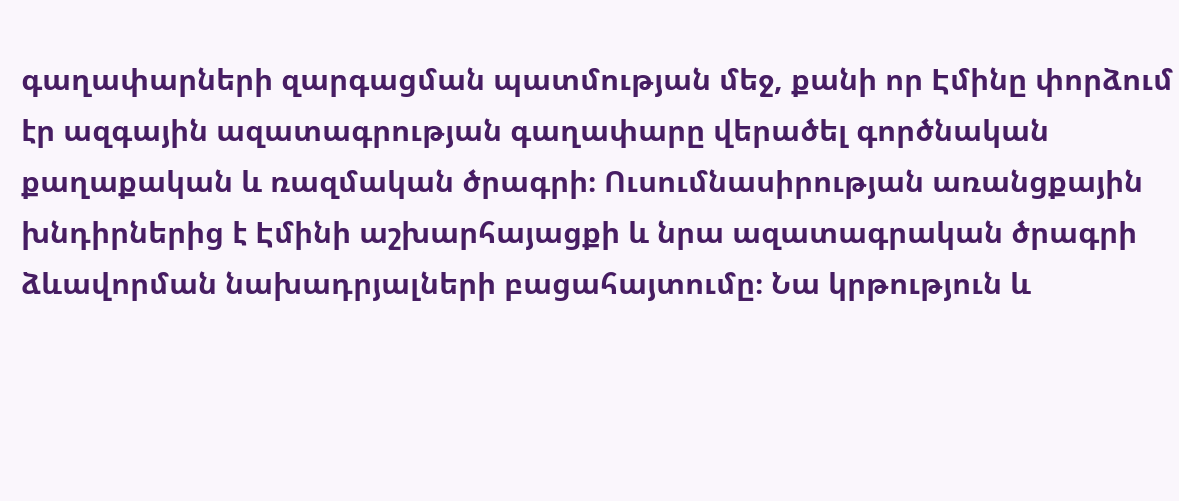գաղափարների զարգացման պատմության մեջ, քանի որ Էմինը փորձում էր ազգային ազատագրության գաղափարը վերածել գործնական քաղաքական և ռազմական ծրագրի։ Ուսումնասիրության առանցքային խնդիրներից է Էմինի աշխարհայացքի և նրա ազատագրական ծրագրի ձևավորման նախադրյալների բացահայտումը։ Նա կրթություն և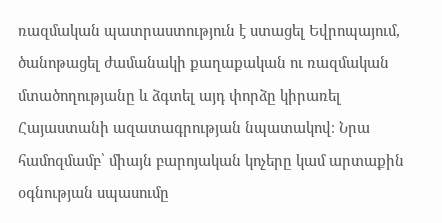ռազմական պատրաստություն է ստացել Եվրոպայում, ծանոթացել ժամանակի քաղաքական ու ռազմական մտածողությանը և ձգտել այդ փորձը կիրառել Հայաստանի ազատագրության նպատակով։ Նրա համոզմամբ՝ միայն բարոյական կոչերը կամ արտաքին օգնության սպասումը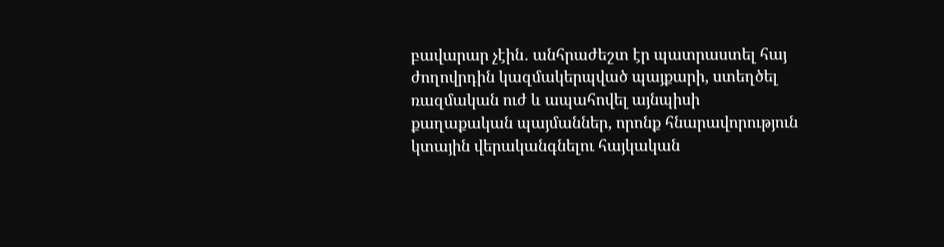բավարար չէին․ անհրաժեշտ էր պատրաստել հայ ժողովրդին կազմակերպված պայքարի, ստեղծել ռազմական ուժ և ապահովել այնպիսի քաղաքական պայմաններ, որոնք հնարավորություն կտային վերականգնելու հայկական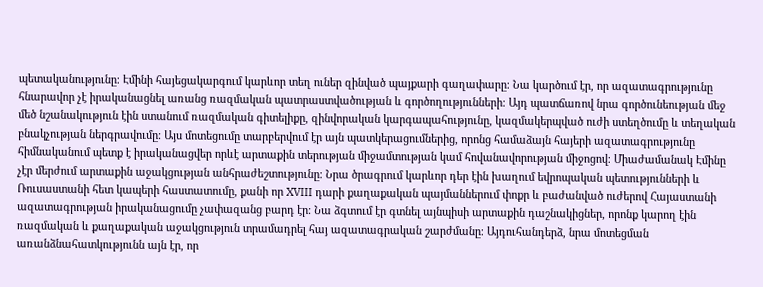պետականությունը։ Էմինի հայեցակարգում կարևոր տեղ ուներ զինված պայքարի գաղափարը։ Նա կարծում էր, որ ազատագրությունը հնարավոր չէ իրականացնել առանց ռազմական պատրաստվածության և գործողությունների։ Այդ պատճառով նրա գործունեության մեջ մեծ նշանակություն էին ստանում ռազմական գիտելիքը, զինվորական կարգապահությունը, կազմակերպված ուժի ստեղծումը և տեղական բնակչության ներգրավումը։ Այս մոտեցումը տարբերվում էր այն պատկերացումներից, որոնց համաձայն հայերի ազատագրությունը հիմնականում պետք է իրականացվեր որևէ արտաքին տերության միջամտության կամ հովանավորության միջոցով։ Միաժամանակ Էմինը չէր մերժում արտաքին աջակցության անհրաժեշտությունը։ Նրա ծրագրում կարևոր դեր էին խաղում եվրոպական պետությունների և Ռուսաստանի հետ կապերի հաստատումը, քանի որ XVIII դարի քաղաքական պայմաններում փոքր և բաժանված ուժերով Հայաստանի ազատագրության իրականացումը չափազանց բարդ էր։ Նա ձգտում էր գտնել այնպիսի արտաքին դաշնակիցներ, որոնք կարող էին ռազմական և քաղաքական աջակցություն տրամադրել հայ ազատագրական շարժմանը։ Այդուհանդերձ, նրա մոտեցման առանձնահատկությունն այն էր, որ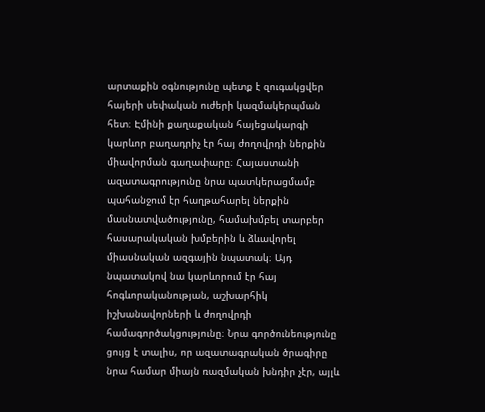արտաքին օգնությունը պետք է զուգակցվեր հայերի սեփական ուժերի կազմակերպման հետ։ Էմինի քաղաքական հայեցակարգի կարևոր բաղադրիչ էր հայ ժողովրդի ներքին միավորման գաղափարը։ Հայաստանի ազատագրությունը նրա պատկերացմամբ պահանջում էր հաղթահարել ներքին մասնատվածությունը, համախմբել տարբեր հասարակական խմբերին և ձևավորել միասնական ազգային նպատակ։ Այդ նպատակով նա կարևորում էր հայ հոգևորականության, աշխարհիկ իշխանավորների և ժողովրդի համագործակցությունը։ Նրա գործունեությունը ցույց է տալիս, որ ազատագրական ծրագիրը նրա համար միայն ռազմական խնդիր չէր, այլև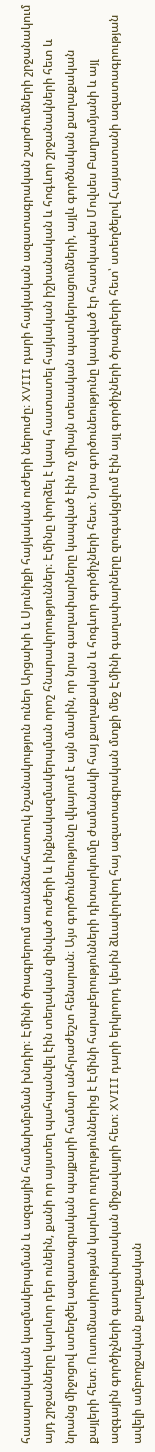հասարակական կազմակերպման և ազգային համախմբման խնդիր։ Էմինի ծրագրերում առանձնահատուկ նշանակություն ուներ Արցախի և Սյունիքի հայկական ուժերի ներուժը։ XVIII դարի հայկական ազատագրական շարժումների շրջանակում այդ շրջանները կարևոր դեր ունեին, քանի որ այստեղ պահպանվել էին տեղական զինված ուժերի և ինքնակազմակերպման որոշ հնարավորություններ։ Էմինը փորձել է կապ հաստատել հայկական իշխանական և հոգևոր շրջանակների հետ և նրանց միջոցով ստեղծել ազատագրական պայքարի համար անհրաժեշտ հենարան։ Այս գործունեությունը վկայում է այն մասին, որ նրա գաղափարները կապված էին ոչ միայն տեսական պատկերացումների, այլև գործնական քաղաքական քայլերի հետ։ Ուսումնասիրության կարևոր ուղղություններից է Էմինի հարաբերությունների դիտարկումը ժամանակի հայ քաղաքական և հոգևոր գործիչների հետ։ Նրա գործունեությունը կապված էր հատկապես Մովսես Բաղրամյանի և այլ ազգային գործիչների գաղափարական միջավայրի հետ։ XVIII դարի երկրորդ կեսին ձևավորվող հայ ազատագրական մտքի մեջ Էմինի գաղափարները զուգակցվում էին այլ գործիչների ծրագրերի հետ՝ ստեղծելով Հայաստանի ազատագրության ավելի ամբողջական քաղաքական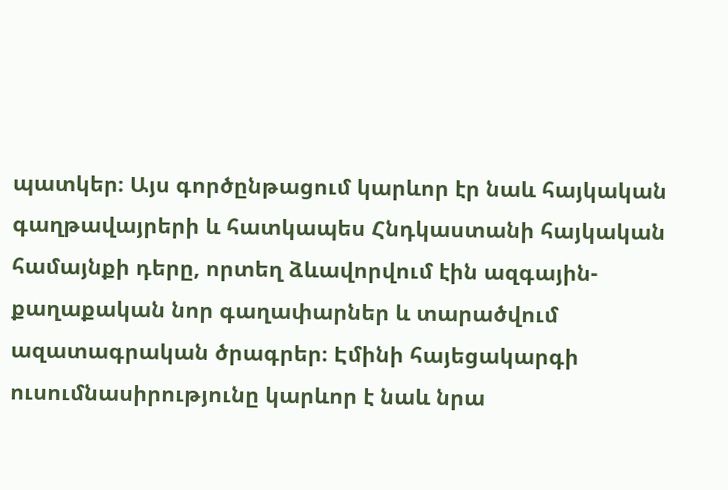պատկեր։ Այս գործընթացում կարևոր էր նաև հայկական գաղթավայրերի և հատկապես Հնդկաստանի հայկական համայնքի դերը, որտեղ ձևավորվում էին ազգային-քաղաքական նոր գաղափարներ և տարածվում ազատագրական ծրագրեր։ Էմինի հայեցակարգի ուսումնասիրությունը կարևոր է նաև նրա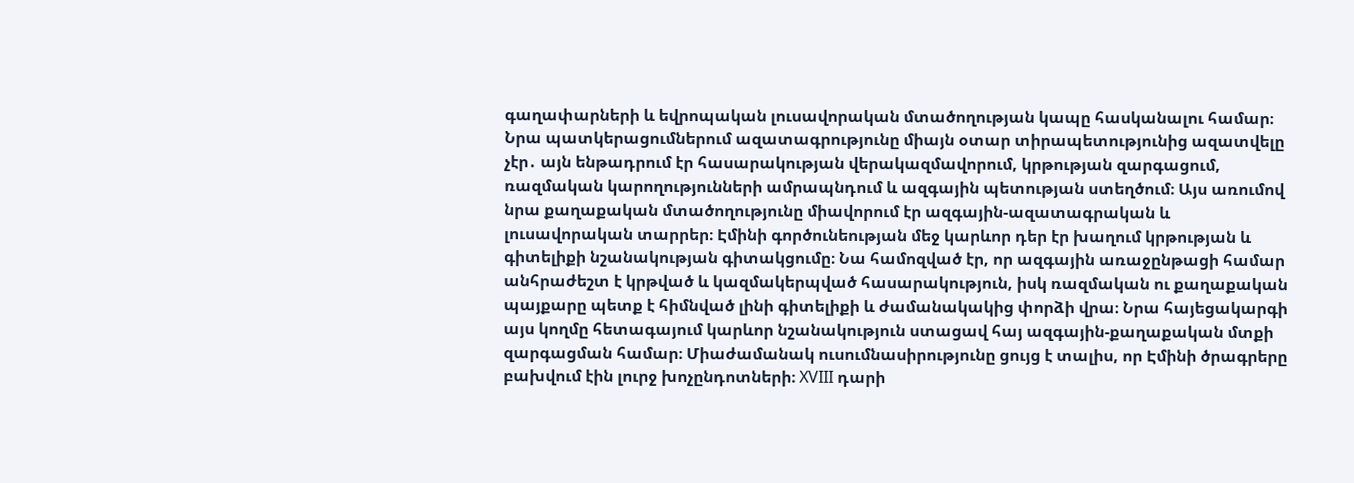գաղափարների և եվրոպական լուսավորական մտածողության կապը հասկանալու համար։ Նրա պատկերացումներում ազատագրությունը միայն օտար տիրապետությունից ազատվելը չէր․ այն ենթադրում էր հասարակության վերակազմավորում, կրթության զարգացում, ռազմական կարողությունների ամրապնդում և ազգային պետության ստեղծում։ Այս առումով նրա քաղաքական մտածողությունը միավորում էր ազգային-ազատագրական և լուսավորական տարրեր։ Էմինի գործունեության մեջ կարևոր դեր էր խաղում կրթության և գիտելիքի նշանակության գիտակցումը։ Նա համոզված էր, որ ազգային առաջընթացի համար անհրաժեշտ է կրթված և կազմակերպված հասարակություն, իսկ ռազմական ու քաղաքական պայքարը պետք է հիմնված լինի գիտելիքի և ժամանակակից փորձի վրա։ Նրա հայեցակարգի այս կողմը հետագայում կարևոր նշանակություն ստացավ հայ ազգային-քաղաքական մտքի զարգացման համար։ Միաժամանակ ուսումնասիրությունը ցույց է տալիս, որ Էմինի ծրագրերը բախվում էին լուրջ խոչընդոտների։ XVIII դարի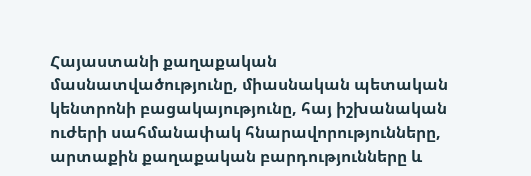Հայաստանի քաղաքական մասնատվածությունը, միասնական պետական կենտրոնի բացակայությունը, հայ իշխանական ուժերի սահմանափակ հնարավորությունները, արտաքին քաղաքական բարդությունները և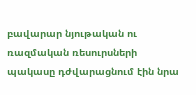բավարար նյութական ու ռազմական ռեսուրսների պակասը դժվարացնում էին նրա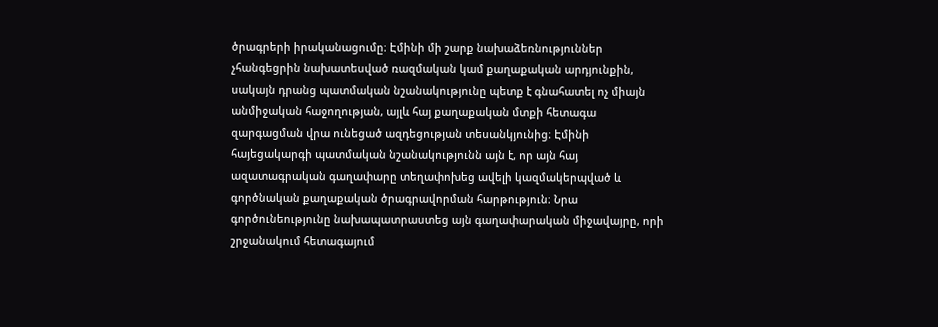ծրագրերի իրականացումը։ Էմինի մի շարք նախաձեռնություններ չհանգեցրին նախատեսված ռազմական կամ քաղաքական արդյունքին, սակայն դրանց պատմական նշանակությունը պետք է գնահատել ոչ միայն անմիջական հաջողության, այլև հայ քաղաքական մտքի հետագա զարգացման վրա ունեցած ազդեցության տեսանկյունից։ Էմինի հայեցակարգի պատմական նշանակությունն այն է, որ այն հայ ազատագրական գաղափարը տեղափոխեց ավելի կազմակերպված և գործնական քաղաքական ծրագրավորման հարթություն։ Նրա գործունեությունը նախապատրաստեց այն գաղափարական միջավայրը, որի շրջանակում հետագայում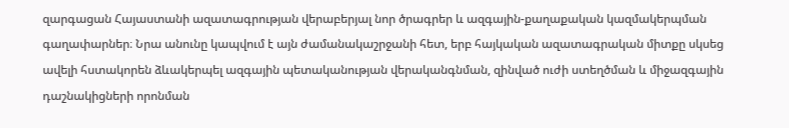զարգացան Հայաստանի ազատագրության վերաբերյալ նոր ծրագրեր և ազգային-քաղաքական կազմակերպման գաղափարներ։ Նրա անունը կապվում է այն ժամանակաշրջանի հետ, երբ հայկական ազատագրական միտքը սկսեց ավելի հստակորեն ձևակերպել ազգային պետականության վերականգնման, զինված ուժի ստեղծման և միջազգային դաշնակիցների որոնման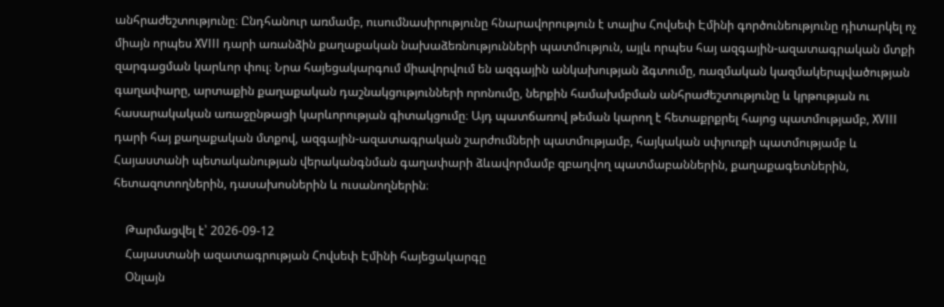անհրաժեշտությունը։ Ընդհանուր առմամբ, ուսումնասիրությունը հնարավորություն է տալիս Հովսեփ Էմինի գործունեությունը դիտարկել ոչ միայն որպես XVIII դարի առանձին քաղաքական նախաձեռնությունների պատմություն, այլև որպես հայ ազգային-ազատագրական մտքի զարգացման կարևոր փուլ։ Նրա հայեցակարգում միավորվում են ազգային անկախության ձգտումը, ռազմական կազմակերպվածության գաղափարը, արտաքին քաղաքական դաշնակցությունների որոնումը, ներքին համախմբման անհրաժեշտությունը և կրթության ու հասարակական առաջընթացի կարևորության գիտակցումը։ Այդ պատճառով թեման կարող է հետաքրքրել հայոց պատմությամբ, XVIII դարի հայ քաղաքական մտքով, ազգային-ազատագրական շարժումների պատմությամբ, հայկական սփյուռքի պատմությամբ և Հայաստանի պետականության վերականգնման գաղափարի ձևավորմամբ զբաղվող պատմաբաններին, քաղաքագետներին, հետազոտողներին, դասախոսներին և ուսանողներին։

    Թարմացվել է՝ 2026-09-12
    Հայաստանի ազատագրության Հովսեփ Էմինի հայեցակարգը
    Օնլայն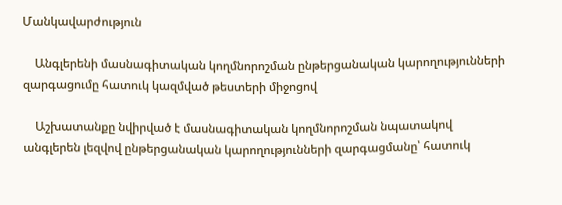Մանկավարժություն

    Անգլերենի մասնագիտական կողմնորոշման ընթերցանական կարողությունների զարգացումը հատուկ կազմված թեստերի միջոցով

    Աշխատանքը նվիրված է մասնագիտական կողմնորոշման նպատակով անգլերեն լեզվով ընթերցանական կարողությունների զարգացմանը՝ հատուկ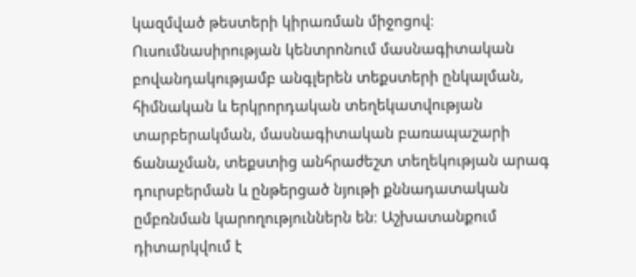կազմված թեստերի կիրառման միջոցով։ Ուսումնասիրության կենտրոնում մասնագիտական բովանդակությամբ անգլերեն տեքստերի ընկալման, հիմնական և երկրորդական տեղեկատվության տարբերակման, մասնագիտական բառապաշարի ճանաչման, տեքստից անհրաժեշտ տեղեկության արագ դուրսբերման և ընթերցած նյութի քննադատական ըմբռնման կարողություններն են։ Աշխատանքում դիտարկվում է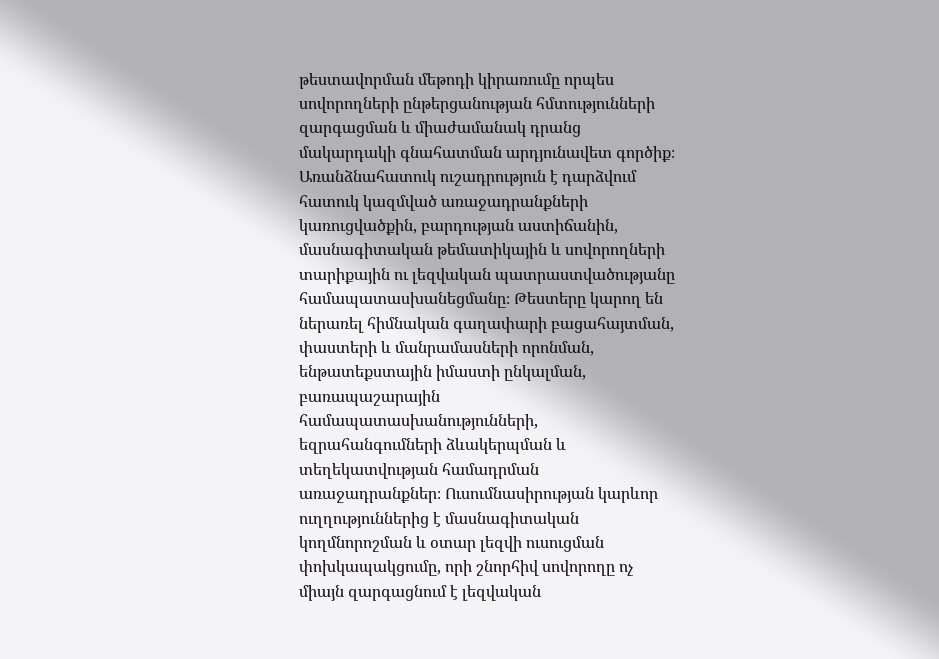թեստավորման մեթոդի կիրառումը որպես սովորողների ընթերցանության հմտությունների զարգացման և միաժամանակ դրանց մակարդակի գնահատման արդյունավետ գործիք։ Առանձնահատուկ ուշադրություն է դարձվում հատուկ կազմված առաջադրանքների կառուցվածքին, բարդության աստիճանին, մասնագիտական թեմատիկային և սովորողների տարիքային ու լեզվական պատրաստվածությանը համապատասխանեցմանը։ Թեստերը կարող են ներառել հիմնական գաղափարի բացահայտման, փաստերի և մանրամասների որոնման, ենթատեքստային իմաստի ընկալման, բառապաշարային համապատասխանությունների, եզրահանգումների ձևակերպման և տեղեկատվության համադրման առաջադրանքներ։ Ուսումնասիրության կարևոր ուղղություններից է մասնագիտական կողմնորոշման և օտար լեզվի ուսուցման փոխկապակցումը, որի շնորհիվ սովորողը ոչ միայն զարգացնում է լեզվական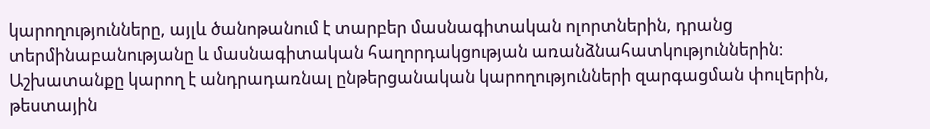կարողությունները, այլև ծանոթանում է տարբեր մասնագիտական ոլորտներին, դրանց տերմինաբանությանը և մասնագիտական հաղորդակցության առանձնահատկություններին։ Աշխատանքը կարող է անդրադառնալ ընթերցանական կարողությունների զարգացման փուլերին, թեստային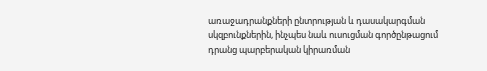առաջադրանքների ընտրության և դասակարգման սկզբունքներին, ինչպես նաև ուսուցման գործընթացում դրանց պարբերական կիրառման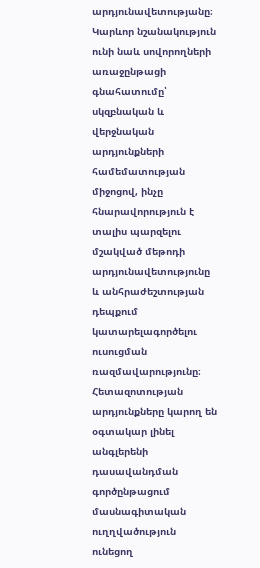արդյունավետությանը։ Կարևոր նշանակություն ունի նաև սովորողների առաջընթացի գնահատումը՝ սկզբնական և վերջնական արդյունքների համեմատության միջոցով, ինչը հնարավորություն է տալիս պարզելու մշակված մեթոդի արդյունավետությունը և անհրաժեշտության դեպքում կատարելագործելու ուսուցման ռազմավարությունը։ Հետազոտության արդյունքները կարող են օգտակար լինել անգլերենի դասավանդման գործընթացում մասնագիտական ուղղվածություն ունեցող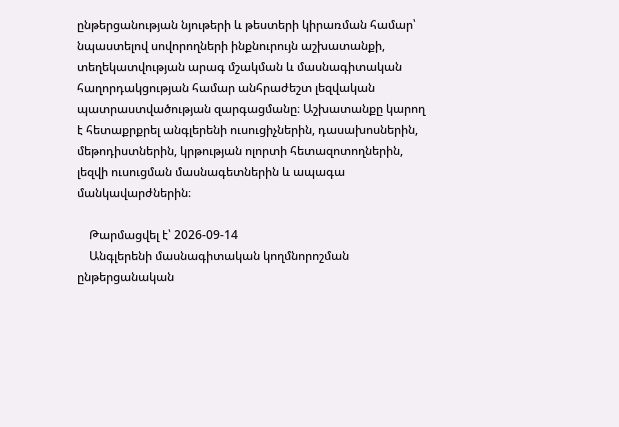ընթերցանության նյութերի և թեստերի կիրառման համար՝ նպաստելով սովորողների ինքնուրույն աշխատանքի, տեղեկատվության արագ մշակման և մասնագիտական հաղորդակցության համար անհրաժեշտ լեզվական պատրաստվածության զարգացմանը։ Աշխատանքը կարող է հետաքրքրել անգլերենի ուսուցիչներին, դասախոսներին, մեթոդիստներին, կրթության ոլորտի հետազոտողներին, լեզվի ուսուցման մասնագետներին և ապագա մանկավարժներին։

    Թարմացվել է՝ 2026-09-14
    Անգլերենի մասնագիտական կողմնորոշման ընթերցանական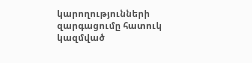կարողությունների զարգացումը հատուկ կազմված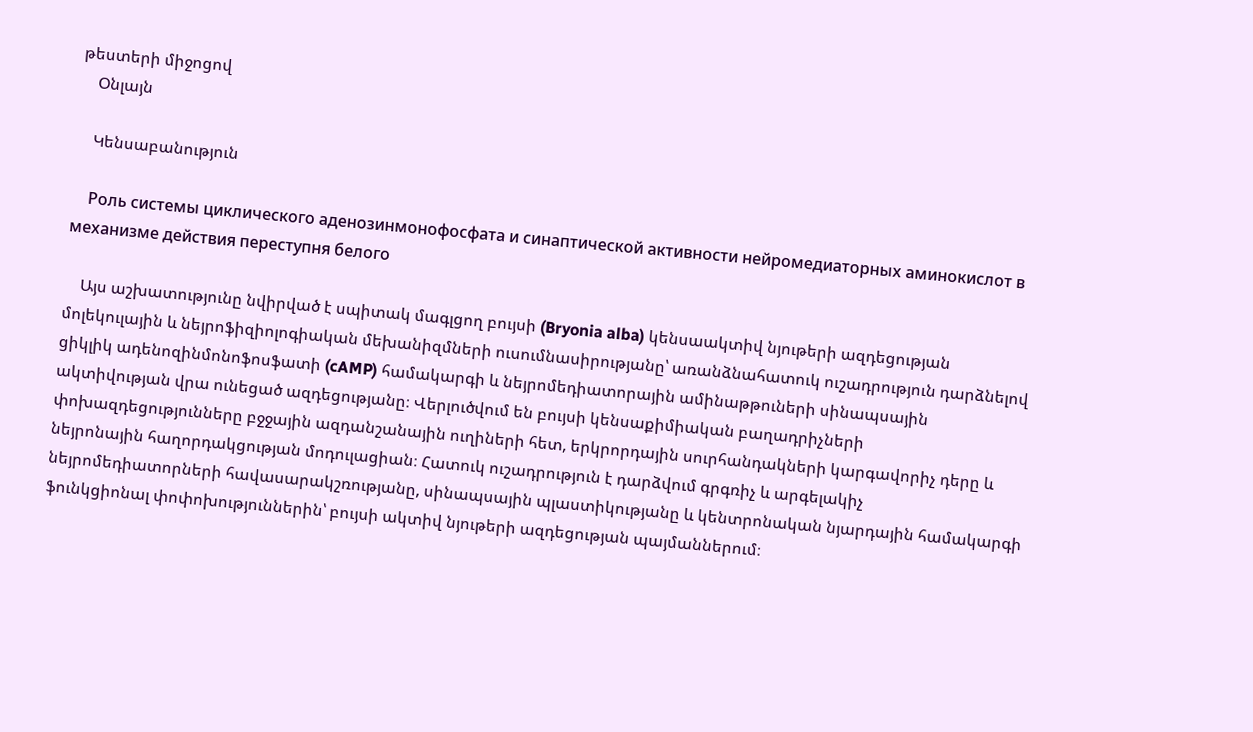թեստերի միջոցով
    Օնլայն

    Կենսաբանություն

    Роль системы циклического аденозинмонофосфата и синаптической активности нейромедиаторных аминокислот в механизме действия переступня белого

    Այս աշխատությունը նվիրված է սպիտակ մագլցող բույսի (Bryonia alba) կենսաակտիվ նյութերի ազդեցության մոլեկուլային և նեյրոֆիզիոլոգիական մեխանիզմների ուսումնասիրությանը՝ առանձնահատուկ ուշադրություն դարձնելով ցիկլիկ ադենոզինմոնոֆոսֆատի (cAMP) համակարգի և նեյրոմեդիատորային ամինաթթուների սինապսային ակտիվության վրա ունեցած ազդեցությանը։ Վերլուծվում են բույսի կենսաքիմիական բաղադրիչների փոխազդեցությունները բջջային ազդանշանային ուղիների հետ, երկրորդային սուրհանդակների կարգավորիչ դերը և նեյրոնային հաղորդակցության մոդուլացիան։ Հատուկ ուշադրություն է դարձվում գրգռիչ և արգելակիչ նեյրոմեդիատորների հավասարակշռությանը, սինապսային պլաստիկությանը և կենտրոնական նյարդային համակարգի ֆունկցիոնալ փոփոխություններին՝ բույսի ակտիվ նյութերի ազդեցության պայմաններում։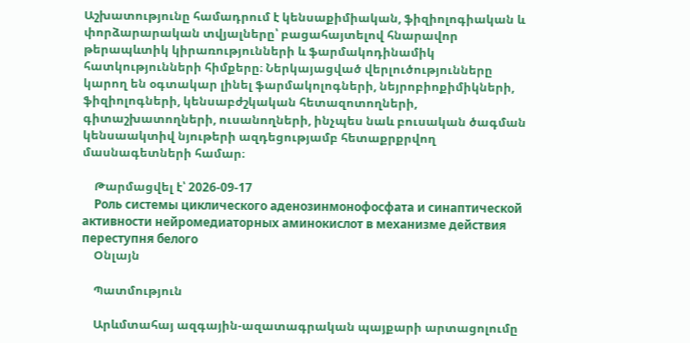Աշխատությունը համադրում է կենսաքիմիական, ֆիզիոլոգիական և փորձարարական տվյալները՝ բացահայտելով հնարավոր թերապևտիկ կիրառությունների և ֆարմակոդինամիկ հատկությունների հիմքերը։ Ներկայացված վերլուծությունները կարող են օգտակար լինել ֆարմակոլոգների, նեյրոբիոքիմիկների, ֆիզիոլոգների, կենսաբժշկական հետազոտողների, գիտաշխատողների, ուսանողների, ինչպես նաև բուսական ծագման կենսաակտիվ նյութերի ազդեցությամբ հետաքրքրվող մասնագետների համար։

    Թարմացվել է՝ 2026-09-17
    Роль системы циклического аденозинмонофосфата и синаптической активности нейромедиаторных аминокислот в механизме действия переступня белого
    Օնլայն

    Պատմություն

    Արևմտահայ ազգային-ազատագրական պայքարի արտացոլումը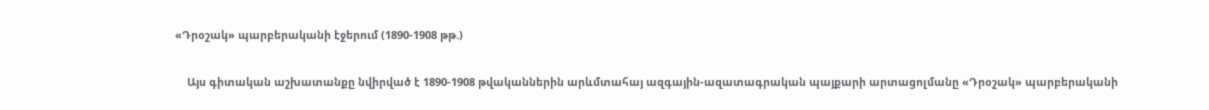«Դրօշակ» պարբերականի էջերում (1890-1908 թթ.)

    Այս գիտական աշխատանքը նվիրված է 1890-1908 թվականներին արևմտահայ ազգային-ազատագրական պայքարի արտացոլմանը «Դրօշակ» պարբերականի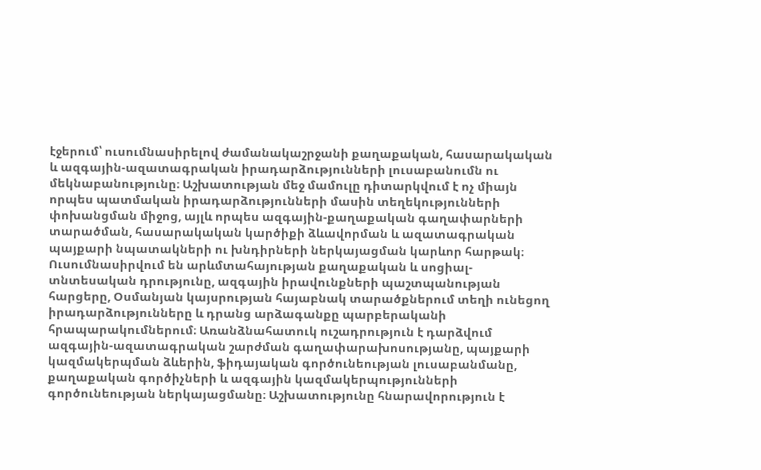էջերում՝ ուսումնասիրելով ժամանակաշրջանի քաղաքական, հասարակական և ազգային-ազատագրական իրադարձությունների լուսաբանումն ու մեկնաբանությունը։ Աշխատության մեջ մամուլը դիտարկվում է ոչ միայն որպես պատմական իրադարձությունների մասին տեղեկությունների փոխանցման միջոց, այլև որպես ազգային-քաղաքական գաղափարների տարածման, հասարակական կարծիքի ձևավորման և ազատագրական պայքարի նպատակների ու խնդիրների ներկայացման կարևոր հարթակ։ Ուսումնասիրվում են արևմտահայության քաղաքական և սոցիալ-տնտեսական դրությունը, ազգային իրավունքների պաշտպանության հարցերը, Օսմանյան կայսրության հայաբնակ տարածքներում տեղի ունեցող իրադարձությունները և դրանց արձագանքը պարբերականի հրապարակումներում։ Առանձնահատուկ ուշադրություն է դարձվում ազգային-ազատագրական շարժման գաղափարախոսությանը, պայքարի կազմակերպման ձևերին, ֆիդայական գործունեության լուսաբանմանը, քաղաքական գործիչների և ազգային կազմակերպությունների գործունեության ներկայացմանը։ Աշխատությունը հնարավորություն է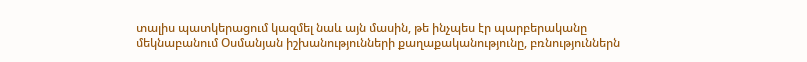տալիս պատկերացում կազմել նաև այն մասին, թե ինչպես էր պարբերականը մեկնաբանում Օսմանյան իշխանությունների քաղաքականությունը, բռնություններն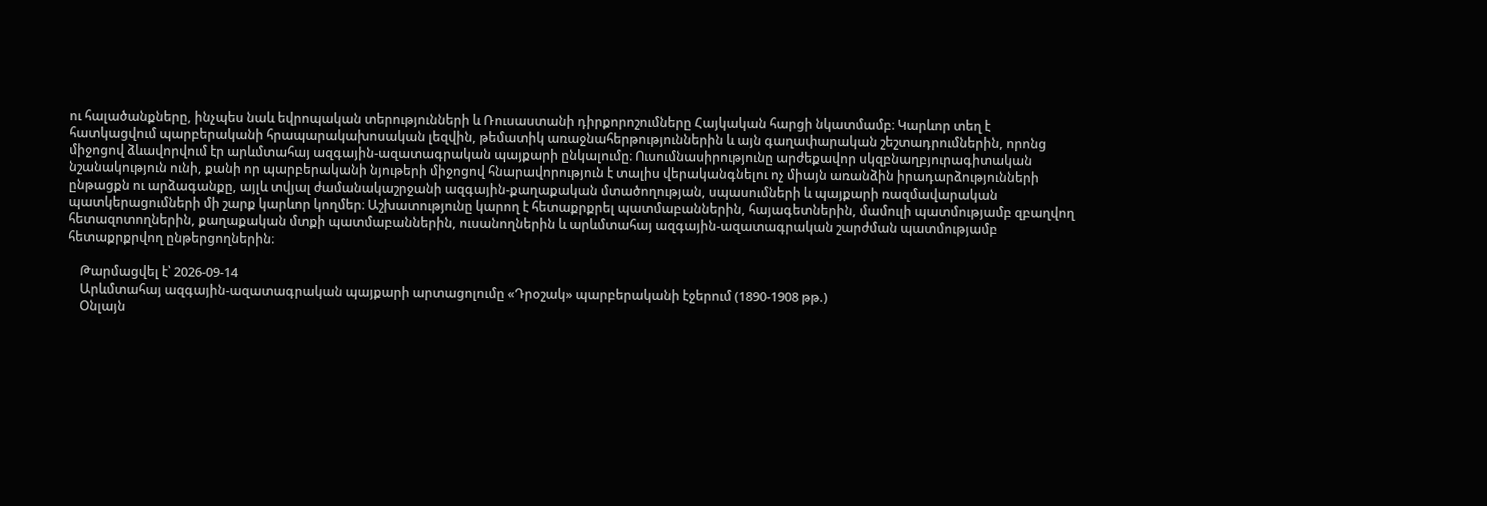ու հալածանքները, ինչպես նաև եվրոպական տերությունների և Ռուսաստանի դիրքորոշումները Հայկական հարցի նկատմամբ։ Կարևոր տեղ է հատկացվում պարբերականի հրապարակախոսական լեզվին, թեմատիկ առաջնահերթություններին և այն գաղափարական շեշտադրումներին, որոնց միջոցով ձևավորվում էր արևմտահայ ազգային-ազատագրական պայքարի ընկալումը։ Ուսումնասիրությունը արժեքավոր սկզբնաղբյուրագիտական նշանակություն ունի, քանի որ պարբերականի նյութերի միջոցով հնարավորություն է տալիս վերականգնելու ոչ միայն առանձին իրադարձությունների ընթացքն ու արձագանքը, այլև տվյալ ժամանակաշրջանի ազգային-քաղաքական մտածողության, սպասումների և պայքարի ռազմավարական պատկերացումների մի շարք կարևոր կողմեր։ Աշխատությունը կարող է հետաքրքրել պատմաբաններին, հայագետներին, մամուլի պատմությամբ զբաղվող հետազոտողներին, քաղաքական մտքի պատմաբաններին, ուսանողներին և արևմտահայ ազգային-ազատագրական շարժման պատմությամբ հետաքրքրվող ընթերցողներին։

    Թարմացվել է՝ 2026-09-14
    Արևմտահայ ազգային-ազատագրական պայքարի արտացոլումը «Դրօշակ» պարբերականի էջերում (1890-1908 թթ.)
    Օնլայն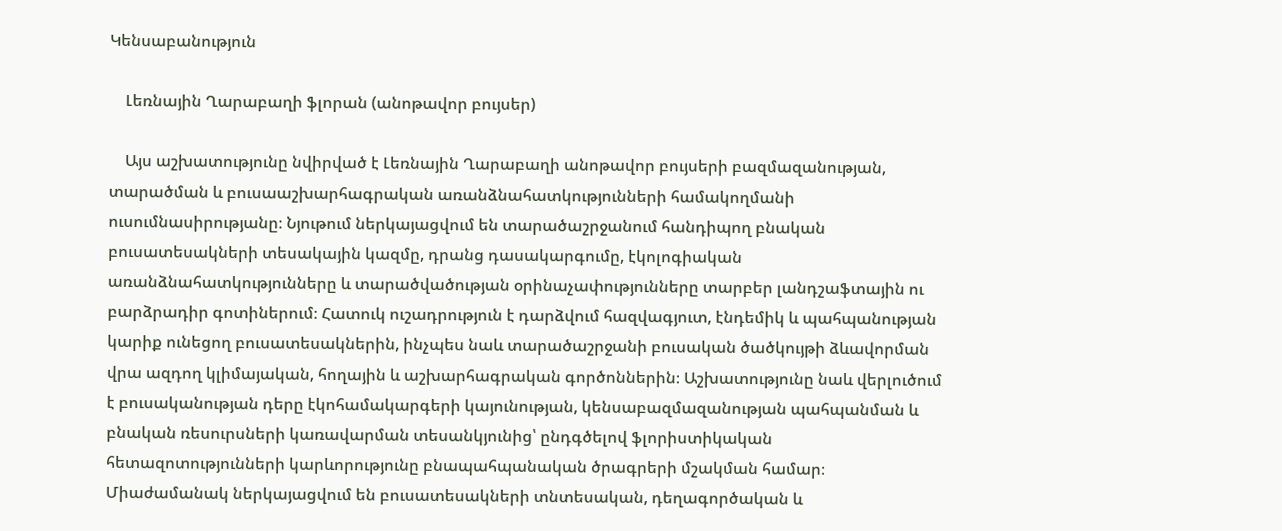Կենսաբանություն

    Լեռնային Ղարաբաղի ֆլորան (անոթավոր բույսեր)

    Այս աշխատությունը նվիրված է Լեռնային Ղարաբաղի անոթավոր բույսերի բազմազանության, տարածման և բուսաաշխարհագրական առանձնահատկությունների համակողմանի ուսումնասիրությանը։ Նյութում ներկայացվում են տարածաշրջանում հանդիպող բնական բուսատեսակների տեսակային կազմը, դրանց դասակարգումը, էկոլոգիական առանձնահատկությունները և տարածվածության օրինաչափությունները տարբեր լանդշաֆտային ու բարձրադիր գոտիներում։ Հատուկ ուշադրություն է դարձվում հազվագյուտ, էնդեմիկ և պահպանության կարիք ունեցող բուսատեսակներին, ինչպես նաև տարածաշրջանի բուսական ծածկույթի ձևավորման վրա ազդող կլիմայական, հողային և աշխարհագրական գործոններին։ Աշխատությունը նաև վերլուծում է բուսականության դերը էկոհամակարգերի կայունության, կենսաբազմազանության պահպանման և բնական ռեսուրսների կառավարման տեսանկյունից՝ ընդգծելով ֆլորիստիկական հետազոտությունների կարևորությունը բնապահպանական ծրագրերի մշակման համար։ Միաժամանակ ներկայացվում են բուսատեսակների տնտեսական, դեղագործական և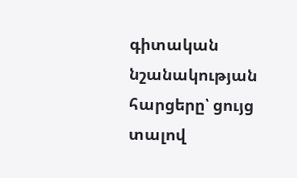գիտական նշանակության հարցերը՝ ցույց տալով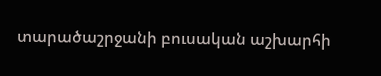տարածաշրջանի բուսական աշխարհի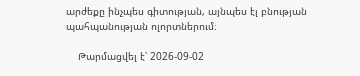արժեքը ինչպես գիտության, այնպես էլ բնության պահպանության ոլորտներում։

    Թարմացվել է՝ 2026-09-02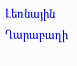Լեռնային Ղարաբաղի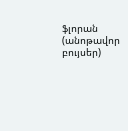ֆլորան (անոթավոր բույսեր)